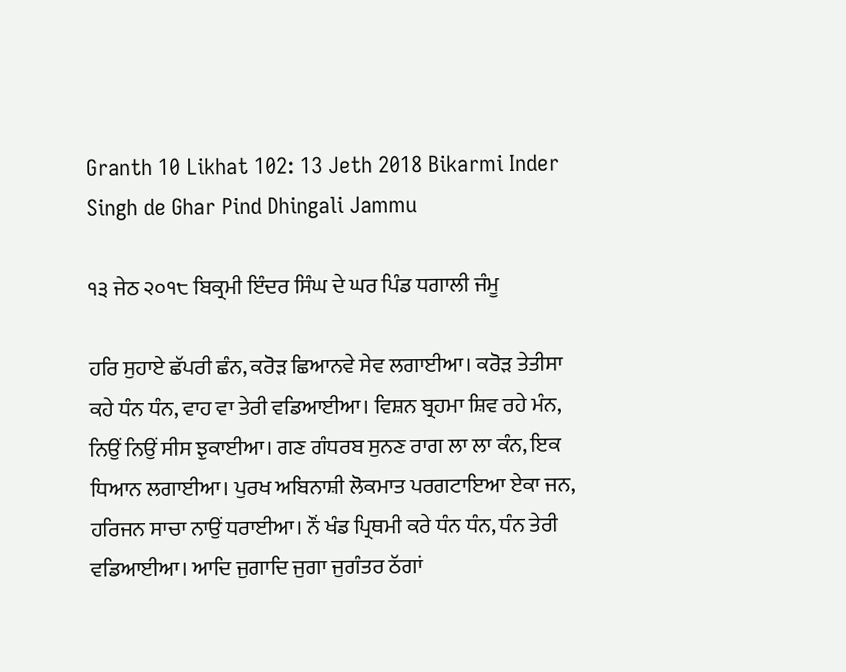Granth 10 Likhat 102: 13 Jeth 2018 Bikarmi Inder Singh de Ghar Pind Dhingali Jammu

੧੩ ਜੇਠ ੨੦੧੮ ਬਿਕ੍ਰਮੀ ਇੰਦਰ ਸਿੰਘ ਦੇ ਘਰ ਪਿੰਡ ਧਗਾਲੀ ਜੰਮੂ

ਹਰਿ ਸੁਹਾਏ ਛੱਪਰੀ ਛੰਨ, ਕਰੋੜ ਛਿਆਨਵੇ ਸੇਵ ਲਗਾਈਆ। ਕਰੋੜ ਤੇਤੀਸਾ ਕਹੇ ਧੰਨ ਧੰਨ, ਵਾਹ ਵਾ ਤੇਰੀ ਵਡਿਆਈਆ। ਵਿਸ਼ਨ ਬ੍ਰਹਮਾ ਸ਼ਿਵ ਰਹੇ ਮੰਨ, ਨਿਉਂ ਨਿਉਂ ਸੀਸ ਝੁਕਾਈਆ। ਗਣ ਗੰਧਰਬ ਸੁਨਣ ਰਾਗ ਲਾ ਲਾ ਕੰਨ, ਇਕ ਧਿਆਨ ਲਗਾਈਆ। ਪੁਰਖ ਅਬਿਨਾਸ਼ੀ ਲੋਕਮਾਤ ਪਰਗਟਾਇਆ ਏਕਾ ਜਨ, ਹਰਿਜਨ ਸਾਚਾ ਨਾਉਂ ਧਰਾਈਆ। ਨੌਂ ਖੰਡ ਪ੍ਰਿਥਮੀ ਕਰੇ ਧੰਨ ਧੰਨ, ਧੰਨ ਤੇਰੀ ਵਡਿਆਈਆ। ਆਦਿ ਜੁਗਾਦਿ ਜੁਗਾ ਜੁਗੰਤਰ ਠੱਗਾਂ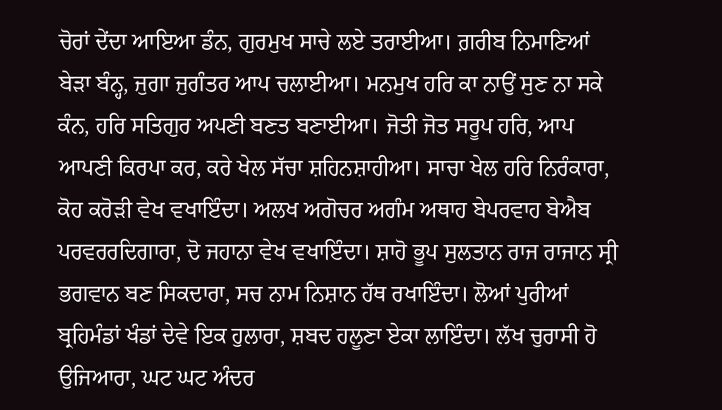ਚੋਰਾਂ ਦੇਂਦਾ ਆਇਆ ਡੰਨ, ਗੁਰਮੁਖ ਸਾਚੇ ਲਏ ਤਰਾਈਆ। ਗ਼ਰੀਬ ਨਿਮਾਣਿਆਂ ਬੇੜਾ ਬੰਨ੍ਹ, ਜੁਗਾ ਜੁਗੰਤਰ ਆਪ ਚਲਾਈਆ। ਮਨਮੁਖ ਹਰਿ ਕਾ ਨਾਉਂ ਸੁਣ ਨਾ ਸਕੇ ਕੰਨ, ਹਰਿ ਸਤਿਗੁਰ ਅਪਣੀ ਬਣਤ ਬਣਾਈਆ। ਜੋਤੀ ਜੋਤ ਸਰੂਪ ਹਰਿ, ਆਪ ਆਪਣੀ ਕਿਰਪਾ ਕਰ, ਕਰੇ ਖੇਲ ਸੱਚਾ ਸ਼ਹਿਨਸ਼ਾਹੀਆ। ਸਾਚਾ ਖੇਲ ਹਰਿ ਨਿਰੰਕਾਰਾ, ਕੋਹ ਕਰੋੜੀ ਵੇਖ ਵਖਾਇੰਦਾ। ਅਲਖ ਅਗੋਚਰ ਅਗੰਮ ਅਥਾਹ ਬੇਪਰਵਾਹ ਬੇਐਬ ਪਰਵਰਰਦਿਗਾਰਾ, ਦੋ ਜਹਾਨਾ ਵੇਖ ਵਖਾਇੰਦਾ। ਸ਼ਾਹੋ ਭੂਪ ਸੁਲਤਾਨ ਰਾਜ ਰਾਜਾਨ ਸ੍ਰੀ ਭਗਵਾਨ ਬਣ ਸਿਕਦਾਰਾ, ਸਚ ਨਾਮ ਨਿਸ਼ਾਨ ਹੱਥ ਰਖਾਇੰਦਾ। ਲੋਆਂ ਪੁਰੀਆਂ ਬ੍ਰਹਿਮੰਡਾਂ ਖੰਡਾਂ ਦੇਵੇ ਇਕ ਹੁਲਾਰਾ, ਸ਼ਬਦ ਹਲੂਣਾ ਏਕਾ ਲਾਇੰਦਾ। ਲੱਖ ਚੁਰਾਸੀ ਹੋ ਉਜਿਆਰਾ, ਘਟ ਘਟ ਅੰਦਰ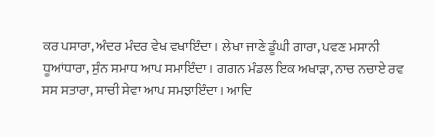ਕਰ ਪਸਾਰਾ, ਅੰਦਰ ਮੰਦਰ ਵੇਖ ਵਖਾਇੰਦਾ। ਲੇਖਾ ਜਾਣੇ ਡੂੰਘੀ ਗਾਰਾ, ਪਵਣ ਮਸਾਨੀ ਧੂਆਂਧਾਰਾ, ਸੁੰਨ ਸਮਾਧ ਆਪ ਸਮਾਇੰਦਾ। ਗਗਨ ਮੰਡਲ ਇਕ ਅਖਾੜਾ, ਨਾਚ ਨਚਾਏ ਰਵ ਸਸ ਸਤਾਰਾ, ਸਾਚੀ ਸੇਵਾ ਆਪ ਸਮਝਾਇੰਦਾ। ਆਦਿ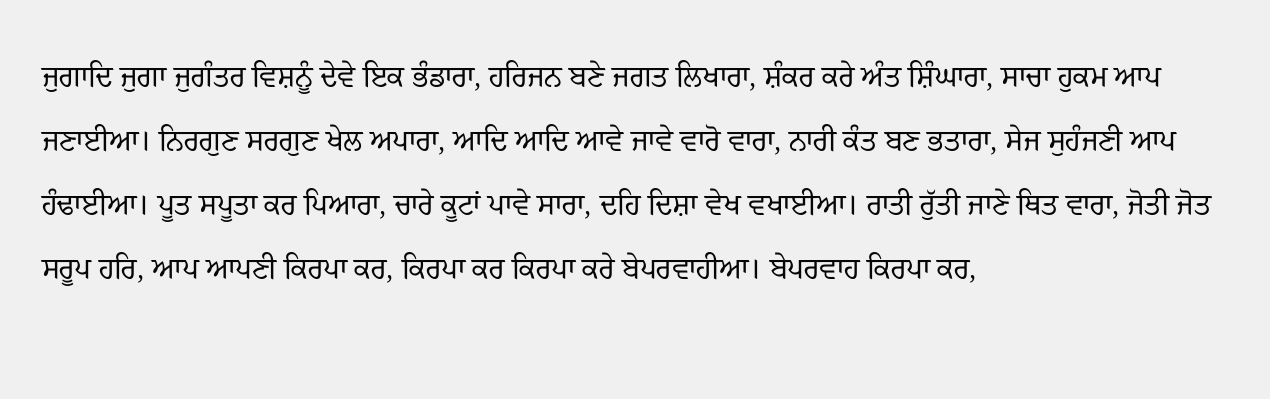ਜੁਗਾਦਿ ਜੁਗਾ ਜੁਗੰਤਰ ਵਿਸ਼ਨੂੰ ਦੇਵੇ ਇਕ ਭੰਡਾਰਾ, ਹਰਿਜਨ ਬਣੇ ਜਗਤ ਲਿਖਾਰਾ, ਸ਼ੰਕਰ ਕਰੇ ਅੰਤ ਸ਼ਿੰਘਾਰਾ, ਸਾਚਾ ਹੁਕਮ ਆਪ ਜਣਾਈਆ। ਨਿਰਗੁਣ ਸਰਗੁਣ ਖੇਲ ਅਪਾਰਾ, ਆਦਿ ਆਦਿ ਆਵੇ ਜਾਵੇ ਵਾਰੋ ਵਾਰਾ, ਨਾਰੀ ਕੰਤ ਬਣ ਭਤਾਰਾ, ਸੇਜ ਸੁਹੰਜਣੀ ਆਪ ਹੰਢਾਈਆ। ਪੂਤ ਸਪੂਤਾ ਕਰ ਪਿਆਰਾ, ਚਾਰੇ ਕੂਟਾਂ ਪਾਵੇ ਸਾਰਾ, ਦਹਿ ਦਿਸ਼ਾ ਵੇਖ ਵਖਾਈਆ। ਰਾਤੀ ਰੁੱਤੀ ਜਾਣੇ ਥਿਤ ਵਾਰਾ, ਜੋਤੀ ਜੋਤ ਸਰੂਪ ਹਰਿ, ਆਪ ਆਪਣੀ ਕਿਰਪਾ ਕਰ, ਕਿਰਪਾ ਕਰ ਕਿਰਪਾ ਕਰੇ ਬੇਪਰਵਾਹੀਆ। ਬੇਪਰਵਾਹ ਕਿਰਪਾ ਕਰ,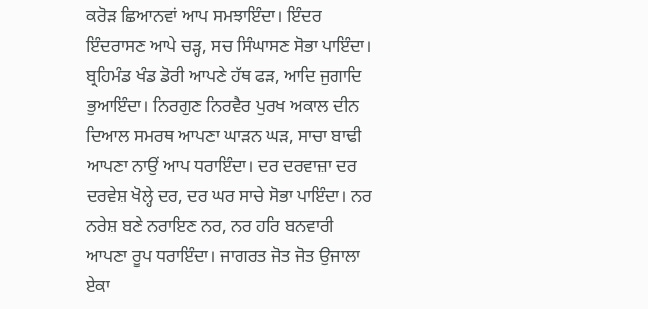ਕਰੋੜ ਛਿਆਨਵਾਂ ਆਪ ਸਮਝਾਇੰਦਾ। ਇੰਦਰ ਇੰਦਰਾਸਣ ਆਪੇ ਚੜ੍ਹ, ਸਚ ਸਿੰਘਾਸਣ ਸੋਭਾ ਪਾਇੰਦਾ। ਬ੍ਰਹਿਮੰਡ ਖੰਡ ਡੋਰੀ ਆਪਣੇ ਹੱਥ ਫੜ, ਆਦਿ ਜੁਗਾਦਿ ਭੁਆਇੰਦਾ। ਨਿਰਗੁਣ ਨਿਰਵੈਰ ਪੁਰਖ ਅਕਾਲ ਦੀਨ ਦਿਆਲ ਸਮਰਥ ਆਪਣਾ ਘਾੜਨ ਘੜ, ਸਾਚਾ ਬਾਢੀ ਆਪਣਾ ਨਾਉਂ ਆਪ ਧਰਾਇੰਦਾ। ਦਰ ਦਰਵਾਜ਼ਾ ਦਰ ਦਰਵੇਸ਼ ਖੋਲ੍ਹੇ ਦਰ, ਦਰ ਘਰ ਸਾਚੇ ਸੋਭਾ ਪਾਇੰਦਾ। ਨਰ ਨਰੇਸ਼ ਬਣੇ ਨਰਾਇਣ ਨਰ, ਨਰ ਹਰਿ ਬਨਵਾਰੀ ਆਪਣਾ ਰੂਪ ਧਰਾਇੰਦਾ। ਜਾਗਰਤ ਜੋਤ ਜੋਤ ਉਜਾਲਾ ਏਕਾ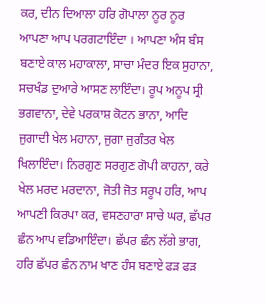ਕਰ, ਦੀਨ ਦਿਆਲਾ ਹਰਿ ਗੋਪਾਲਾ ਨੂਰ ਨੂਰ ਆਪਣਾ ਆਪ ਪਰਗਟਾਇੰਦਾ । ਆਪਣਾ ਅੰਸ ਬੰਸ ਬਣਾਏ ਕਾਲ ਮਹਾਕਾਲਾ, ਸਾਚਾ ਮੰਦਰ ਇਕ ਸੁਹਾਨਾ, ਸਚਖੰਡ ਦੁਆਰੇ ਆਸਣ ਲਾਇੰਦਾ। ਰੂਪ ਅਨੂਪ ਸ੍ਰੀ ਭਗਵਾਨਾ, ਦੇਵੇ ਪਰਕਾਸ਼ ਕੋਟਨ ਭਾਨਾ, ਆਦਿ ਜੁਗਾਦੀ ਖੇਲ ਮਹਾਨਾ, ਜੁਗਾ ਜੁਗੰਤਰ ਖੇਲ ਖਿਲਾਇੰਦਾ। ਨਿਰਗੁਣ ਸਰਗੁਣ ਗੋਪੀ ਕਾਹਨਾ, ਕਰੇ ਖੇਲ ਮਰਦ ਮਰਦਾਨਾ, ਜੋਤੀ ਜੋਤ ਸਰੂਪ ਹਰਿ, ਆਪ ਆਪਣੀ ਕਿਰਪਾ ਕਰ, ਵਸਣਹਾਰਾ ਸਾਚੇ ਘਰ, ਛੱਪਰ ਛੰਨ ਆਪ ਵਡਿਆਇੰਦਾ। ਛੱਪਰ ਛੰਨ ਲੱਗੇ ਭਾਗ, ਹਰਿ ਛੱਪਰ ਛੰਨ ਨਾਮ ਖਾਣ ਹੰਸ ਬਣਾਏ ਫੜ ਫੜ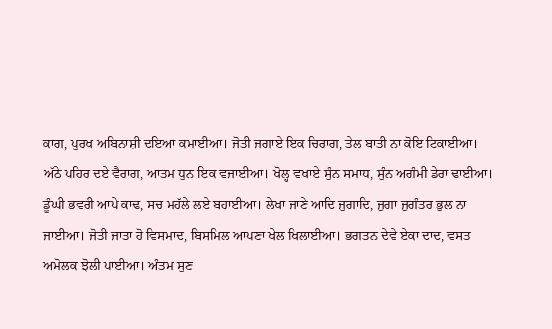ਕਾਗ, ਪੁਰਖ ਅਬਿਨਾਸ਼ੀ ਦਇਆ ਕਮਾਈਆ। ਜੋਤੀ ਜਗਾਏ ਇਕ ਚਿਰਾਗ, ਤੇਲ ਬਾਤੀ ਨਾ ਕੋਇ ਟਿਕਾਈਆ। ਅੱਠੇ ਪਹਿਰ ਦਏ ਵੈਰਾਗ, ਆਤਮ ਧੁਨ ਇਕ ਵਜਾਈਆ। ਖੋਲ੍ਹ ਵਖਾਏ ਸੁੰਨ ਸਮਾਧ, ਸੁੰਨ ਅਗੰਮੀ ਡੇਰਾ ਢਾਈਆ। ਡੂੰਘੀ ਭਵਰੀ ਆਪੇ ਕਾਢ, ਸਚ ਮਹੱਲੇ ਲਏ ਬਹਾਈਆ। ਲੇਖਾ ਜਾਣੇ ਆਦਿ ਜੁਗਾਦਿ, ਜੁਗਾ ਜੁਗੰਤਰ ਭੁਲ ਨਾ ਜਾਈਆ। ਜੋਤੀ ਜਾਤਾ ਹੋ ਵਿਸਮਾਦ, ਬਿਸਮਿਲ ਆਪਣਾ ਖੇਲ ਖਿਲਾਈਆ। ਭਗਤਨ ਦੇਵੇ ਏਕਾ ਦਾਦ, ਵਸਤ ਅਮੋਲਕ ਝੋਲੀ ਪਾਈਆ। ਅੰਤਮ ਸੁਣ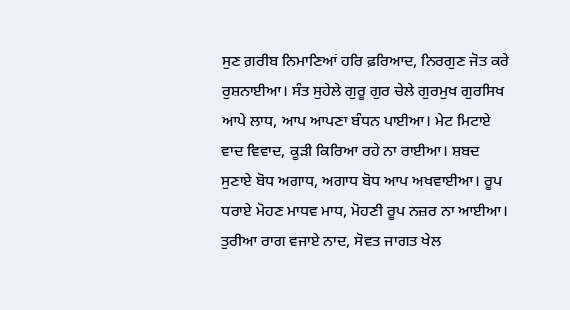ਸੁਣ ਗ਼ਰੀਬ ਨਿਮਾਣਿਆਂ ਹਰਿ ਫ਼ਰਿਆਦ, ਨਿਰਗੁਣ ਜੋਤ ਕਰੇ ਰੁਸ਼ਨਾਈਆ। ਸੰਤ ਸੁਹੇਲੇ ਗੁਰੂ ਗੁਰ ਚੇਲੇ ਗੁਰਮੁਖ ਗੁਰਸਿਖ ਆਪੇ ਲਾਧ, ਆਪ ਆਪਣਾ ਬੰਧਨ ਪਾਈਆ। ਮੇਟ ਮਿਟਾਏ ਵਾਦ ਵਿਵਾਦ, ਕੂੜੀ ਕਿਰਿਆ ਰਹੇ ਨਾ ਰਾਈਆ। ਸ਼ਬਦ ਸੁਣਾਏ ਬੋਧ ਅਗਾਧ, ਅਗਾਧ ਬੋਧ ਆਪ ਅਖਵਾਈਆ। ਰੂਪ ਧਰਾਏ ਮੋਹਣ ਮਾਧਵ ਮਾਧ, ਮੋਹਣੀ ਰੂਪ ਨਜ਼ਰ ਨਾ ਆਈਆ। ਤੁਰੀਆ ਰਾਗ ਵਜਾਏ ਨਾਦ, ਸੋਵਤ ਜਾਗਤ ਖੇਲ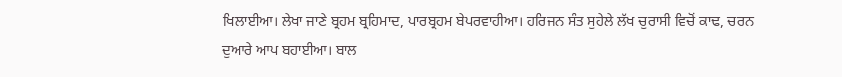ਖਿਲਾਈਆ। ਲੇਖਾ ਜਾਣੇ ਬ੍ਰਹਮ ਬ੍ਰਹਿਮਾਦ, ਪਾਰਬ੍ਰਹਮ ਬੇਪਰਵਾਹੀਆ। ਹਰਿਜਨ ਸੰਤ ਸੁਹੇਲੇ ਲੱਖ ਚੁਰਾਸੀ ਵਿਚੋਂ ਕਾਢ, ਚਰਨ ਦੁਆਰੇ ਆਪ ਬਹਾਈਆ। ਬਾਲ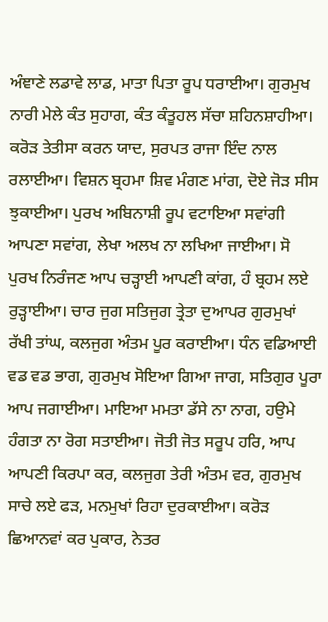ਅੰਞਾਣੇ ਲਡਾਵੇ ਲਾਡ, ਮਾਤਾ ਪਿਤਾ ਰੂਪ ਧਰਾਈਆ। ਗੁਰਮੁਖ ਨਾਰੀ ਮੇਲੇ ਕੰਤ ਸੁਹਾਗ, ਕੰਤ ਕੰਤੂਹਲ ਸੱਚਾ ਸ਼ਹਿਨਸ਼ਾਹੀਆ। ਕਰੋੜ ਤੇਤੀਸਾ ਕਰਨ ਯਾਦ, ਸੁਰਪਤ ਰਾਜਾ ਇੰਦ ਨਾਲ ਰਲਾਈਆ। ਵਿਸ਼ਨ ਬ੍ਰਹਮਾ ਸ਼ਿਵ ਮੰਗਣ ਮਾਂਗ, ਦੋਏ ਜੋੜ ਸੀਸ ਝੁਕਾਈਆ। ਪੁਰਖ ਅਬਿਨਾਸ਼ੀ ਰੂਪ ਵਟਾਇਆ ਸਵਾਂਗੀ ਆਪਣਾ ਸਵਾਂਗ, ਲੇਖਾ ਅਲਖ ਨਾ ਲਖਿਆ ਜਾਈਆ। ਸੋ ਪੁਰਖ ਨਿਰੰਜਣ ਆਪ ਚੜ੍ਹਾਈ ਆਪਣੀ ਕਾਂਗ, ਹੰ ਬ੍ਰਹਮ ਲਏ ਰੁੜ੍ਹਾਈਆ। ਚਾਰ ਜੁਗ ਸਤਿਜੁਗ ਤ੍ਰੇਤਾ ਦੁਆਪਰ ਗੁਰਮੁਖਾਂ ਰੱਖੀ ਤਾਂਘ, ਕਲਜੁਗ ਅੰਤਮ ਪੂਰ ਕਰਾਈਆ। ਧੰਨ ਵਡਿਆਈ ਵਡ ਵਡ ਭਾਗ, ਗੁਰਮੁਖ ਸੋਇਆ ਗਿਆ ਜਾਗ, ਸਤਿਗੁਰ ਪੂਰਾ ਆਪ ਜਗਾਈਆ। ਮਾਇਆ ਮਮਤਾ ਡੱਸੇ ਨਾ ਨਾਗ, ਹਉਮੇ ਹੰਗਤਾ ਨਾ ਰੋਗ ਸਤਾਈਆ। ਜੋਤੀ ਜੋਤ ਸਰੂਪ ਹਰਿ, ਆਪ ਆਪਣੀ ਕਿਰਪਾ ਕਰ, ਕਲਜੁਗ ਤੇਰੀ ਅੰਤਮ ਵਰ, ਗੁਰਮੁਖ ਸਾਚੇ ਲਏ ਫੜ, ਮਨਮੁਖਾਂ ਰਿਹਾ ਦੁਰਕਾਈਆ। ਕਰੋੜ ਛਿਆਨਵਾਂ ਕਰ ਪੁਕਾਰ, ਨੇਤਰ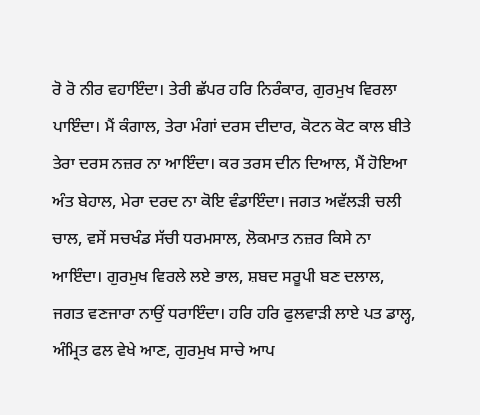ਰੋ ਰੋ ਨੀਰ ਵਹਾਇੰਦਾ। ਤੇਰੀ ਛੱਪਰ ਹਰਿ ਨਿਰੰਕਾਰ, ਗੁਰਮੁਖ ਵਿਰਲਾ ਪਾਇੰਦਾ। ਮੈਂ ਕੰਗਾਲ, ਤੇਰਾ ਮੰਗਾਂ ਦਰਸ ਦੀਦਾਰ, ਕੋਟਨ ਕੋਟ ਕਾਲ ਬੀਤੇ ਤੇਰਾ ਦਰਸ ਨਜ਼ਰ ਨਾ ਆਇੰਦਾ। ਕਰ ਤਰਸ ਦੀਨ ਦਿਆਲ, ਮੈਂ ਹੋਇਆ ਅੰਤ ਬੇਹਾਲ, ਮੇਰਾ ਦਰਦ ਨਾ ਕੋਇ ਵੰਡਾਇੰਦਾ। ਜਗਤ ਅਵੱਲੜੀ ਚਲੀ ਚਾਲ, ਵਸੇਂ ਸਚਖੰਡ ਸੱਚੀ ਧਰਮਸਾਲ, ਲੋਕਮਾਤ ਨਜ਼ਰ ਕਿਸੇ ਨਾ ਆਇੰਦਾ। ਗੁਰਮੁਖ ਵਿਰਲੇ ਲਏ ਭਾਲ, ਸ਼ਬਦ ਸਰੂਪੀ ਬਣ ਦਲਾਲ, ਜਗਤ ਵਣਜਾਰਾ ਨਾਉਂ ਧਰਾਇੰਦਾ। ਹਰਿ ਹਰਿ ਫੁਲਵਾੜੀ ਲਾਏ ਪਤ ਡਾਲ੍ਹ, ਅੰਮ੍ਰਿਤ ਫਲ ਵੇਖੇ ਆਣ, ਗੁਰਮੁਖ ਸਾਚੇ ਆਪ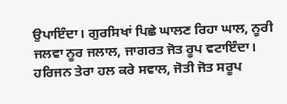ਉਪਾਇੰਦਾ। ਗੁਰਸਿਖਾਂ ਪਿਛੇ ਘਾਲਣ ਰਿਹਾ ਘਾਲ, ਨੂਰੀ ਜਲਵਾ ਨੂਰ ਜਲਾਲ, ਜਾਗਰਤ ਜੋਤ ਰੂਪ ਵਟਾਇੰਦਾ। ਹਰਿਜਨ ਤੇਰਾ ਹਲ ਕਰੇ ਸਵਾਲ, ਜੋਤੀ ਜੋਤ ਸਰੂਪ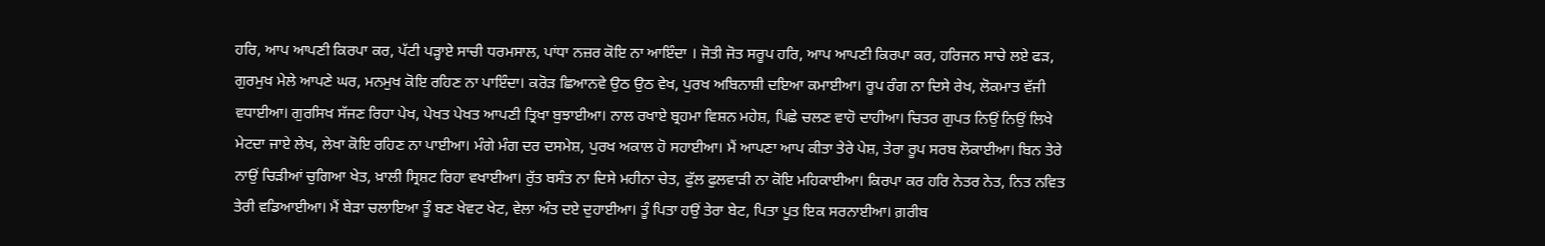ਹਰਿ, ਆਪ ਆਪਣੀ ਕਿਰਪਾ ਕਰ, ਪੱਟੀ ਪੜ੍ਹਾਏ ਸਾਚੀ ਧਰਮਸਾਲ, ਪਾਂਧਾ ਨਜ਼ਰ ਕੋਇ ਨਾ ਆਇੰਦਾ । ਜੋਤੀ ਜੋਤ ਸਰੂਪ ਹਰਿ, ਆਪ ਆਪਣੀ ਕਿਰਪਾ ਕਰ, ਹਰਿਜਨ ਸਾਚੇ ਲਏ ਫੜ, ਗੁਰਮੁਖ ਮੇਲੇ ਆਪਣੇ ਘਰ, ਮਨਮੁਖ ਕੋਇ ਰਹਿਣ ਨਾ ਪਾਇੰਦਾ। ਕਰੋੜ ਛਿਆਨਵੇ ਉਠ ਉਠ ਵੇਖ, ਪੁਰਖ ਅਬਿਨਾਸ਼ੀ ਦਇਆ ਕਮਾਈਆ। ਰੂਪ ਰੰਗ ਨਾ ਦਿਸੇ ਰੇਖ, ਲੋਕਮਾਤ ਵੱਜੀ ਵਧਾਈਆ। ਗੁਰਸਿਖ ਸੱਜਣ ਰਿਹਾ ਪੇਖ, ਪੇਖਤ ਪੇਖਤ ਆਪਣੀ ਤ੍ਰਿਖਾ ਬੁਝਾਈਆ। ਨਾਲ ਰਖਾਏ ਬ੍ਰਹਮਾ ਵਿਸ਼ਨ ਮਹੇਸ਼, ਪਿਛੇ ਚਲਣ ਵਾਹੋ ਦਾਹੀਆ। ਚਿਤਰ ਗੁਪਤ ਨਿਉਂ ਨਿਉਂ ਲਿਖੇ ਮੇਟਦਾ ਜਾਏ ਲੇਖ, ਲੇਖਾ ਕੋਇ ਰਹਿਣ ਨਾ ਪਾਈਆ। ਮੰਗੇ ਮੰਗ ਦਰ ਦਸਮੇਸ਼, ਪੁਰਖ ਅਕਾਲ ਹੋ ਸਹਾਈਆ। ਮੈਂ ਆਪਣਾ ਆਪ ਕੀਤਾ ਤੇਰੇ ਪੇਸ਼, ਤੇਰਾ ਰੂਪ ਸਰਬ ਲੋਕਾਈਆ। ਬਿਨ ਤੇਰੇ ਨਾਉਂ ਚਿੜੀਆਂ ਚੁਗਿਆ ਖੇਤ, ਖ਼ਾਲੀ ਸ੍ਰਿਸ਼ਟ ਰਿਹਾ ਵਖਾਈਆ। ਰੁੱਤ ਬਸੰਤ ਨਾ ਦਿਸੇ ਮਹੀਨਾ ਚੇਤ, ਫੁੱਲ ਫੁਲਵਾੜੀ ਨਾ ਕੋਇ ਮਹਿਕਾਈਆ। ਕਿਰਪਾ ਕਰ ਹਰਿ ਨੇਤਰ ਨੇਤ, ਨਿਤ ਨਵਿਤ ਤੇਰੀ ਵਡਿਆਈਆ। ਮੈਂ ਬੇੜਾ ਚਲਾਇਆ ਤੂੰ ਬਣ ਖੇਵਟ ਖੇਟ, ਵੇਲਾ ਅੰਤ ਦਏ ਦੁਹਾਈਆ। ਤੂੰ ਪਿਤਾ ਹਉਂ ਤੇਰਾ ਬੇਟ, ਪਿਤਾ ਪੂਤ ਇਕ ਸਰਨਾਈਆ। ਗ਼ਰੀਬ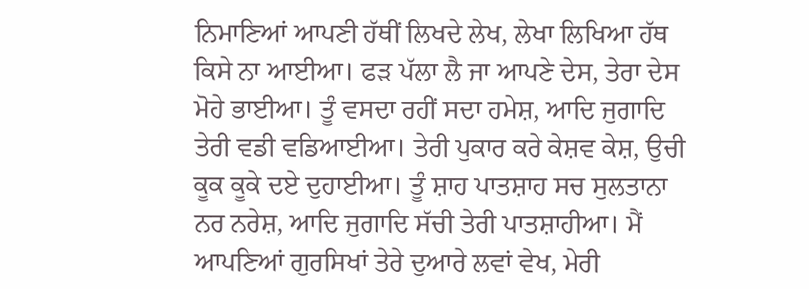ਨਿਮਾਣਿਆਂ ਆਪਣੀ ਹੱਥੀਂ ਲਿਖਦੇ ਲੇਖ, ਲੇਖਾ ਲਿਖਿਆ ਹੱਥ ਕਿਸੇ ਨਾ ਆਈਆ। ਫੜ ਪੱਲਾ ਲੈ ਜਾ ਆਪਣੇ ਦੇਸ, ਤੇਰਾ ਦੇਸ ਮੋਹੇ ਭਾਈਆ। ਤੂੰ ਵਸਦਾ ਰਹੀਂ ਸਦਾ ਹਮੇਸ਼, ਆਦਿ ਜੁਗਾਦਿ ਤੇਰੀ ਵਡੀ ਵਡਿਆਈਆ। ਤੇਰੀ ਪੁਕਾਰ ਕਰੇ ਕੇਸ਼ਵ ਕੇਸ਼, ਉਚੀ ਕੂਕ ਕੂਕੇ ਦਏ ਦੁਹਾਈਆ। ਤੂੰ ਸ਼ਾਹ ਪਾਤਸ਼ਾਹ ਸਚ ਸੁਲਤਾਨਾ ਨਰ ਨਰੇਸ਼, ਆਦਿ ਜੁਗਾਦਿ ਸੱਚੀ ਤੇਰੀ ਪਾਤਸ਼ਾਹੀਆ। ਮੈਂ ਆਪਣਿਆਂ ਗੁਰਸਿਖਾਂ ਤੇਰੇ ਦੁਆਰੇ ਲਵਾਂ ਵੇਖ, ਮੇਰੀ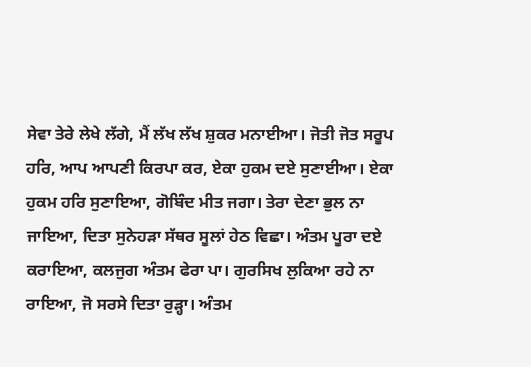ਸੇਵਾ ਤੇਰੇ ਲੇਖੇ ਲੱਗੇ, ਮੈਂ ਲੱਖ ਲੱਖ ਸ਼ੁਕਰ ਮਨਾਈਆ। ਜੋਤੀ ਜੋਤ ਸਰੂਪ ਹਰਿ, ਆਪ ਆਪਣੀ ਕਿਰਪਾ ਕਰ, ਏਕਾ ਹੁਕਮ ਦਏ ਸੁਣਾਈਆ। ਏਕਾ ਹੁਕਮ ਹਰਿ ਸੁਣਾਇਆ, ਗੋਬਿੰਦ ਮੀਤ ਜਗਾ। ਤੇਰਾ ਦੇਣਾ ਭੁਲ ਨਾ ਜਾਇਆ, ਦਿਤਾ ਸੁਨੇਹੜਾ ਸੱਥਰ ਸੂਲਾਂ ਹੇਠ ਵਿਛਾ। ਅੰਤਮ ਪੂਰਾ ਦਏ ਕਰਾਇਆ, ਕਲਜੁਗ ਅੰਤਮ ਫੇਰਾ ਪਾ। ਗੁਰਸਿਖ ਲੁਕਿਆ ਰਹੇ ਨਾ ਰਾਇਆ, ਜੋ ਸਰਸੇ ਦਿਤਾ ਰੁੜ੍ਹਾ। ਅੰਤਮ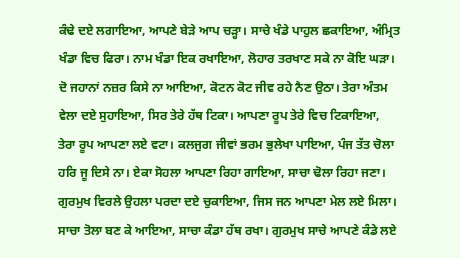ਕੰਢੇ ਦਏ ਲਗਾਇਆ, ਆਪਣੇ ਬੇੜੇ ਆਪ ਚੜ੍ਹਾ। ਸਾਚੇ ਖੰਡੇ ਪਾਹੁਲ ਛਕਾਇਆ, ਅੰਮ੍ਰਿਤ ਖੰਡਾ ਵਿਚ ਫਿਰਾ। ਨਾਮ ਖੰਡਾ ਇਕ ਰਖਾਇਆ, ਲੋਹਾਰ ਤਰਖਾਣ ਸਕੇ ਨਾ ਕੋਇ ਘੜਾ। ਦੋ ਜਹਾਨਾਂ ਨਜ਼ਰ ਕਿਸੇ ਨਾ ਆਇਆ, ਕੋਟਨ ਕੋਟ ਜੀਵ ਰਹੇ ਨੈਣ ਉਠਾ। ਤੇਰਾ ਅੰਤਮ ਵੇਲਾ ਦਏ ਸੁਹਾਇਆ, ਸਿਰ ਤੇਰੇ ਹੱਥ ਟਿਕਾ। ਆਪਣਾ ਰੂਪ ਤੇਰੇ ਵਿਚ ਟਿਕਾਇਆ, ਤੇਰਾ ਰੂਪ ਆਪਣਾ ਲਏ ਵਟਾ। ਕਲਜੁਗ ਜੀਵਾਂ ਭਰਮ ਭੁਲੇਖਾ ਪਾਇਆ, ਪੰਜ ਤੱਤ ਚੋਲਾ ਹਰਿ ਜੂ ਦਿਸੇ ਨਾ। ਏਕਾ ਸੋਹਲਾ ਆਪਣਾ ਰਿਹਾ ਗਾਇਆ, ਸਾਚਾ ਢੋਲਾ ਰਿਹਾ ਜਣਾ। ਗੁਰਮੁਖ ਵਿਰਲੇ ਉਹਲਾ ਪਰਦਾ ਦਏ ਚੁਕਾਇਆ, ਜਿਸ ਜਨ ਆਪਣਾ ਮੇਲ ਲਏ ਮਿਲਾ। ਸਾਚਾ ਤੋਲਾ ਬਣ ਕੇ ਆਇਆ, ਸਾਚਾ ਕੰਡਾ ਹੱਥ ਰਖਾ। ਗੁਰਮੁਖ ਸਾਚੇ ਆਪਣੇ ਕੰਡੇ ਲਏ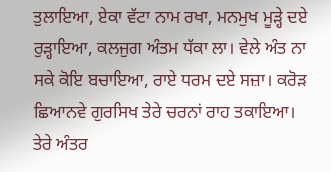ਤੁਲਾਇਆ, ਏਕਾ ਵੱਟਾ ਨਾਮ ਰਖਾ, ਮਨਮੁਖ ਮੂੜ੍ਹੇ ਦਏ ਰੁੜ੍ਹਾਇਆ, ਕਲਜੁਗ ਅੰਤਮ ਧੱਕਾ ਲਾ। ਵੇਲੇ ਅੰਤ ਨਾ ਸਕੇ ਕੋਇ ਬਚਾਇਆ, ਰਾਏ ਧਰਮ ਦਏ ਸਜ਼ਾ। ਕਰੋੜ ਛਿਆਨਵੇ ਗੁਰਸਿਖ ਤੇਰੇ ਚਰਨਾਂ ਰਾਹ ਤਕਾਇਆ। ਤੇਰੇ ਅੰਤਰ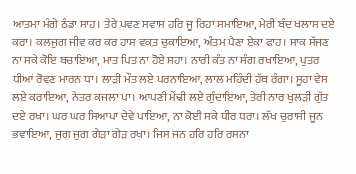ਆਤਮਾ ਮੰਗੇ ਠੰਡਾ ਸਾਹ। ਤੇਰੇ ਪਵਣ ਸਵਾਸ ਹਰਿ ਜੂ ਰਿਹਾ ਸਮਾਇਆ, ਮੇਰੀ ਬੰਦ ਖਲਾਸ ਦਏ ਕਰਾ। ਕਲਜੁਗ ਜੀਵ ਕਰ ਕਰ ਹਾਸ ਵਕ਼ਤ ਚੁਕਾਇਆ, ਅੰਤਮ ਪੈਣਾ ਏਕਾ ਫਾਹ। ਸਾਕ ਸੱਜਣ ਨਾ ਸਕੇ ਕੋਇ ਬਚਾਇਆ, ਮਾਤ ਪਿਤ ਨਾ ਹੋਏ ਸਹਾ। ਨਾਰੀ ਕੰਤ ਨਾ ਸੰਗ ਰਖਾਇਆ, ਪੁਤਰ ਧੀਆਂ ਰੋਵਣ ਮਾਰਨ ਧਾ। ਲਾੜੀ ਮੌਤ ਲਏ ਪਰਨਾਇਆ, ਲਾਲ ਮਹਿੰਦੀ ਹੱਥ ਰੰਗਾ। ਸੂਹਾ ਵੇਸ ਲਏ ਕਰਾਇਆ, ਨੇਤਰ ਕਜਲਾ ਪਾ। ਆਪਣੀ ਮੇਂਢੀ ਲਏ ਗੁੰਦਾਇਆ, ਤੇਰੀ ਨਾਰ ਖੁਲੜੀ ਗੁੱਤ ਦਏ ਰਖਾ। ਘਰ ਘਰ ਸਿਆਪਾ ਦੇਵੇ ਪਾਇਆ, ਨਾ ਕੋਈ ਸਕੇ ਧੀਰ ਧਰਾ। ਲੱਖ ਚੁਰਾਸੀ ਜੂਨ ਭਵਾਇਆ, ਜੁਗ ਜੁਗ ਗੇੜਾ ਗੇੜ ਰਖਾ। ਜਿਸ ਜਨ ਹਰਿ ਹਰਿ ਰਸਨਾ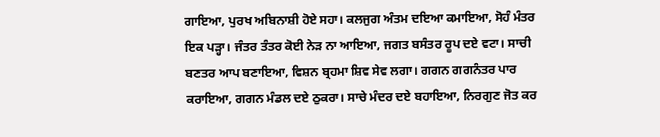ਗਾਇਆ, ਪੁਰਖ ਅਬਿਨਾਸ਼ੀ ਹੋਏ ਸਹਾ। ਕਲਜੁਗ ਅੰਤਮ ਦਇਆ ਕਮਾਇਆ, ਸੋਹੰ ਮੰਤਰ ਇਕ ਪੜ੍ਹਾ। ਜੰਤਰ ਤੰਤਰ ਕੋਈ ਨੇੜ ਨਾ ਆਇਆ, ਜਗਤ ਬਸੰਤਰ ਰੂਪ ਦਏ ਵਟਾ। ਸਾਚੀ ਬਣਤਰ ਆਪ ਬਣਾਇਆ, ਵਿਸ਼ਨ ਬ੍ਰਹਮਾ ਸ਼ਿਵ ਸੇਵ ਲਗਾ। ਗਗਨ ਗਗਨੰਤਰ ਪਾਰ ਕਰਾਇਆ, ਗਗਨ ਮੰਡਲ ਦਏ ਠੁਕਰਾ। ਸਾਚੇ ਮੰਦਰ ਦਏ ਬਹਾਇਆ, ਨਿਰਗੁਣ ਜੋਤ ਕਰ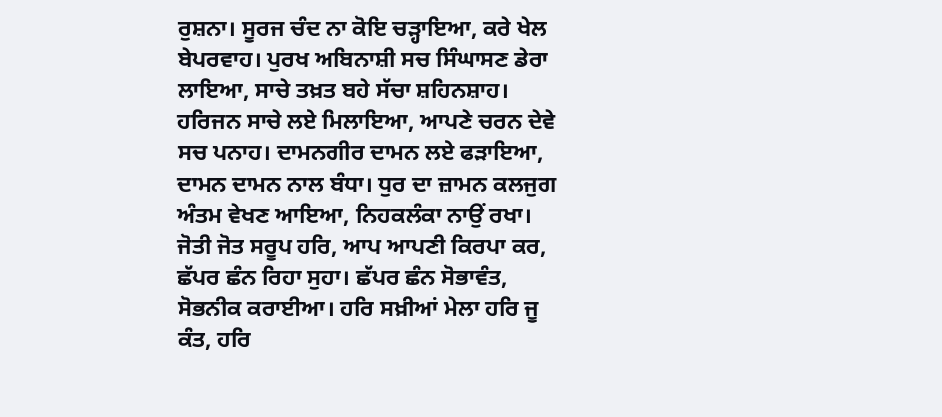ਰੁਸ਼ਨਾ। ਸੂਰਜ ਚੰਦ ਨਾ ਕੋਇ ਚੜ੍ਹਾਇਆ, ਕਰੇ ਖੇਲ ਬੇਪਰਵਾਹ। ਪੁਰਖ ਅਬਿਨਾਸ਼ੀ ਸਚ ਸਿੰਘਾਸਣ ਡੇਰਾ ਲਾਇਆ, ਸਾਚੇ ਤਖ਼ਤ ਬਹੇ ਸੱਚਾ ਸ਼ਹਿਨਸ਼ਾਹ। ਹਰਿਜਨ ਸਾਚੇ ਲਏ ਮਿਲਾਇਆ, ਆਪਣੇ ਚਰਨ ਦੇਵੇ ਸਚ ਪਨਾਹ। ਦਾਮਨਗੀਰ ਦਾਮਨ ਲਏ ਫੜਾਇਆ, ਦਾਮਨ ਦਾਮਨ ਨਾਲ ਬੰਧਾ। ਧੁਰ ਦਾ ਜ਼ਾਮਨ ਕਲਜੁਗ ਅੰਤਮ ਵੇਖਣ ਆਇਆ, ਨਿਹਕਲੰਕਾ ਨਾਉਂ ਰਖਾ। ਜੋਤੀ ਜੋਤ ਸਰੂਪ ਹਰਿ, ਆਪ ਆਪਣੀ ਕਿਰਪਾ ਕਰ, ਛੱਪਰ ਛੰਨ ਰਿਹਾ ਸੁਹਾ। ਛੱਪਰ ਛੰਨ ਸੋਭਾਵੰਤ, ਸੋਭਨੀਕ ਕਰਾਈਆ। ਹਰਿ ਸਖ਼ੀਆਂ ਮੇਲਾ ਹਰਿ ਜੂ ਕੰਤ, ਹਰਿ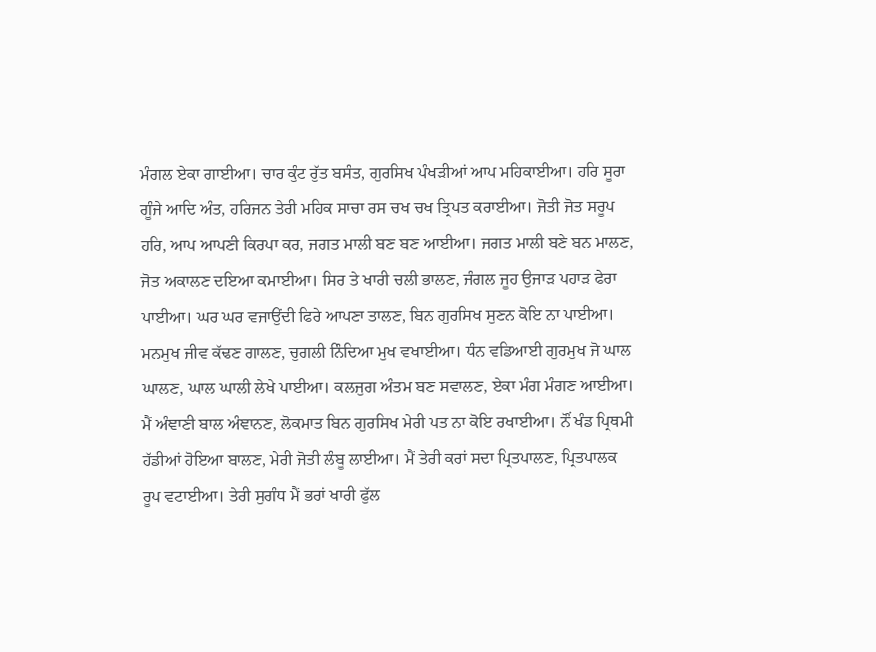ਮੰਗਲ ਏਕਾ ਗਾਈਆ। ਚਾਰ ਕੁੰਟ ਰੁੱਤ ਬਸੰਤ, ਗੁਰਸਿਖ ਪੰਖੜੀਆਂ ਆਪ ਮਹਿਕਾਈਆ। ਹਰਿ ਸੂਰਾ ਗੂੰਜੇ ਆਦਿ ਅੰਤ, ਹਰਿਜਨ ਤੇਰੀ ਮਹਿਕ ਸਾਚਾ ਰਸ ਚਖ ਚਖ ਤ੍ਰਿਪਤ ਕਰਾਈਆ। ਜੋਤੀ ਜੋਤ ਸਰੂਪ ਹਰਿ, ਆਪ ਆਪਣੀ ਕਿਰਪਾ ਕਰ, ਜਗਤ ਮਾਲੀ ਬਣ ਬਣ ਆਈਆ। ਜਗਤ ਮਾਲੀ ਬਣੇ ਬਨ ਮਾਲਣ, ਜੋਤ ਅਕਾਲਣ ਦਇਆ ਕਮਾਈਆ। ਸਿਰ ਤੇ ਖਾਰੀ ਚਲੀ ਭਾਲਣ, ਜੰਗਲ ਜੂਹ ਉਜਾੜ ਪਹਾੜ ਫੇਰਾ ਪਾਈਆ। ਘਰ ਘਰ ਵਜਾਉਂਦੀ ਫਿਰੇ ਆਪਣਾ ਤਾਲਣ, ਬਿਨ ਗੁਰਸਿਖ ਸੁਣਨ ਕੋਇ ਨਾ ਪਾਈਆ। ਮਨਮੁਖ ਜੀਵ ਕੱਢਣ ਗਾਲਣ, ਚੁਗਲੀ ਨਿੰਦਿਆ ਮੁਖ ਵਖਾਈਆ। ਧੰਨ ਵਡਿਆਈ ਗੁਰਮੁਖ ਜੋ ਘਾਲ ਘਾਲਣ, ਘਾਲ ਘਾਲੀ ਲੇਖੇ ਪਾਈਆ। ਕਲਜੁਗ ਅੰਤਮ ਬਣ ਸਵਾਲਣ, ਏਕਾ ਮੰਗ ਮੰਗਣ ਆਈਆ। ਮੈਂ ਅੰਞਾਣੀ ਬਾਲ ਅੰਞਾਨਣ, ਲੋਕਮਾਤ ਬਿਨ ਗੁਰਸਿਖ ਮੇਰੀ ਪਤ ਨਾ ਕੋਇ ਰਖਾਈਆ। ਨੌਂ ਖੰਡ ਪ੍ਰਿਥਮੀ ਹੱਡੀਆਂ ਹੋਇਆ ਬਾਲਣ, ਮੇਰੀ ਜੋਤੀ ਲੰਬੂ ਲਾਈਆ। ਮੈਂ ਤੇਰੀ ਕਰਾਂ ਸਦਾ ਪ੍ਰਿਤਪਾਲਣ, ਪ੍ਰਿਤਪਾਲਕ ਰੂਪ ਵਟਾਈਆ। ਤੇਰੀ ਸੁਗੰਧ ਮੈਂ ਭਰਾਂ ਖਾਰੀ ਫੁੱਲ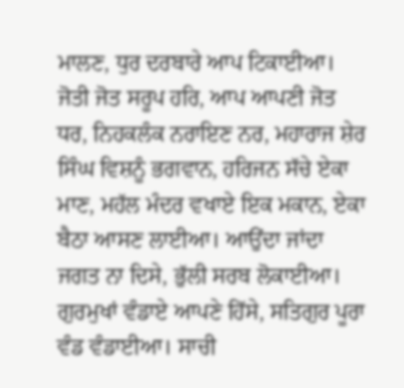ਮਾਲਣ, ਧੁਰ ਦਰਬਾਰੇ ਆਪ ਟਿਕਾਈਆ। ਜੋਤੀ ਜੋਤ ਸਰੂਪ ਹਰਿ, ਆਪ ਆਪਣੀ ਜੋਤ ਧਰ, ਨਿਹਕਲੰਕ ਨਰਾਇਣ ਨਰ, ਮਹਾਰਾਜ ਸ਼ੇਰ ਸਿੰਘ ਵਿਸ਼ਨੂੰ ਭਗਵਾਨ, ਹਰਿਜਨ ਸੱਚੇ ਏਕਾ ਮਾਣ, ਮਹੱਲ ਮੰਦਰ ਵਖਾਏ ਇਕ ਮਕਾਨ, ਏਕਾ ਬੈਠਾ ਆਸਣ ਲਾਈਆ। ਆਉਂਦਾ ਜਾਂਦਾ ਜਗਤ ਨਾ ਦਿਸੇ, ਭੁੱਲੀ ਸਰਬ ਲੋਕਾਈਆ। ਗੁਰਮੁਖਾਂ ਵੰਡਾਏ ਆਪਣੇ ਹਿੱਸੇ, ਸਤਿਗੁਰ ਪੂਰਾ ਵੰਡ ਵੰਡਾਈਆ। ਸਾਚੀ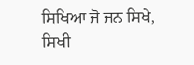ਸਿਖਿਆ ਜੋ ਜਨ ਸਿਖੇ, ਸਿਖੀ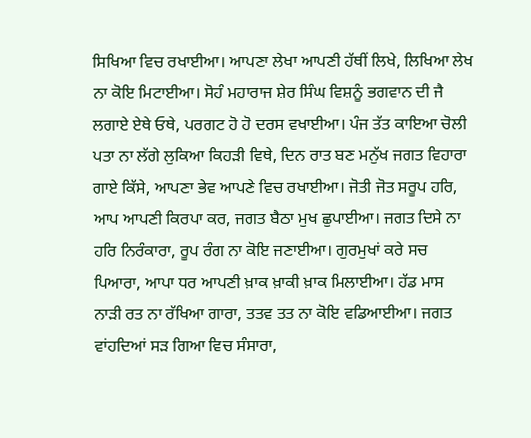ਸਿਖਿਆ ਵਿਚ ਰਖਾਈਆ। ਆਪਣਾ ਲੇਖਾ ਆਪਣੀ ਹੱਥੀਂ ਲਿਖੇ, ਲਿਖਿਆ ਲੇਖ ਨਾ ਕੋਇ ਮਿਟਾਈਆ। ਸੋਹੰ ਮਹਾਰਾਜ ਸ਼ੇਰ ਸਿੰਘ ਵਿਸ਼ਨੂੰ ਭਗਵਾਨ ਦੀ ਜੈ ਲਗਾਏ ਏਥੇ ਓਥੇ, ਪਰਗਟ ਹੋ ਹੋ ਦਰਸ ਵਖਾਈਆ। ਪੰਜ ਤੱਤ ਕਾਇਆ ਚੋਲੀ ਪਤਾ ਨਾ ਲੱਗੇ ਲੁਕਿਆ ਕਿਹੜੀ ਵਿਥੇ, ਦਿਨ ਰਾਤ ਬਣ ਮਨੁੱਖ ਜਗਤ ਵਿਹਾਰਾ ਗਾਏ ਕਿੱਸੇ, ਆਪਣਾ ਭੇਵ ਆਪਣੇ ਵਿਚ ਰਖਾਈਆ। ਜੋਤੀ ਜੋਤ ਸਰੂਪ ਹਰਿ, ਆਪ ਆਪਣੀ ਕਿਰਪਾ ਕਰ, ਜਗਤ ਬੈਠਾ ਮੁਖ ਛੁਪਾਈਆ। ਜਗਤ ਦਿਸੇ ਨਾ ਹਰਿ ਨਿਰੰਕਾਰਾ, ਰੂਪ ਰੰਗ ਨਾ ਕੋਇ ਜਣਾਈਆ। ਗੁਰਮੁਖਾਂ ਕਰੇ ਸਚ ਪਿਆਰਾ, ਆਪਾ ਧਰ ਆਪਣੀ ਖ਼ਾਕ ਖ਼ਾਕੀ ਖ਼ਾਕ ਮਿਲਾਈਆ। ਹੱਡ ਮਾਸ ਨਾੜੀ ਰਤ ਨਾ ਰੱਖਿਆ ਗਾਰਾ, ਤਤਵ ਤਤ ਨਾ ਕੋਇ ਵਡਿਆਈਆ। ਜਗਤ ਵਾਂਹਦਿਆਂ ਸੜ ਗਿਆ ਵਿਚ ਸੰਸਾਰਾ,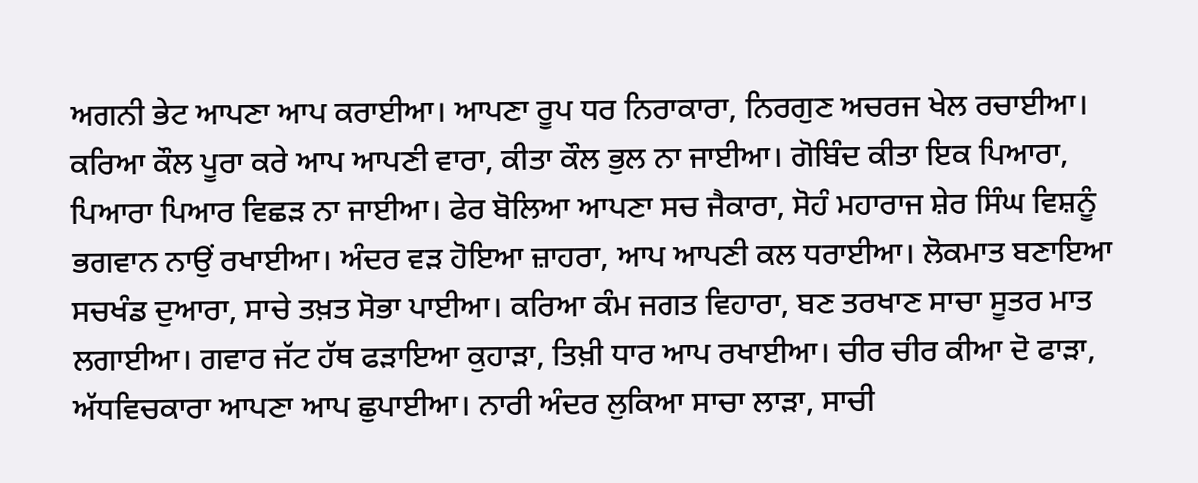ਅਗਨੀ ਭੇਟ ਆਪਣਾ ਆਪ ਕਰਾਈਆ। ਆਪਣਾ ਰੂਪ ਧਰ ਨਿਰਾਕਾਰਾ, ਨਿਰਗੁਣ ਅਚਰਜ ਖੇਲ ਰਚਾਈਆ। ਕਰਿਆ ਕੌਲ ਪੂਰਾ ਕਰੇ ਆਪ ਆਪਣੀ ਵਾਰਾ, ਕੀਤਾ ਕੌਲ ਭੁਲ ਨਾ ਜਾਈਆ। ਗੋਬਿੰਦ ਕੀਤਾ ਇਕ ਪਿਆਰਾ, ਪਿਆਰਾ ਪਿਆਰ ਵਿਛੜ ਨਾ ਜਾਈਆ। ਫੇਰ ਬੋਲਿਆ ਆਪਣਾ ਸਚ ਜੈਕਾਰਾ, ਸੋਹੰ ਮਹਾਰਾਜ ਸ਼ੇਰ ਸਿੰਘ ਵਿਸ਼ਨੂੰ ਭਗਵਾਨ ਨਾਉਂ ਰਖਾਈਆ। ਅੰਦਰ ਵੜ ਹੋਇਆ ਜ਼ਾਹਰਾ, ਆਪ ਆਪਣੀ ਕਲ ਧਰਾਈਆ। ਲੋਕਮਾਤ ਬਣਾਇਆ ਸਚਖੰਡ ਦੁਆਰਾ, ਸਾਚੇ ਤਖ਼ਤ ਸੋਭਾ ਪਾਈਆ। ਕਰਿਆ ਕੰਮ ਜਗਤ ਵਿਹਾਰਾ, ਬਣ ਤਰਖਾਣ ਸਾਚਾ ਸੂਤਰ ਮਾਤ ਲਗਾਈਆ। ਗਵਾਰ ਜੱਟ ਹੱਥ ਫੜਾਇਆ ਕੁਹਾੜਾ, ਤਿਖ਼ੀ ਧਾਰ ਆਪ ਰਖਾਈਆ। ਚੀਰ ਚੀਰ ਕੀਆ ਦੋ ਫਾੜਾ, ਅੱਧਵਿਚਕਾਰਾ ਆਪਣਾ ਆਪ ਛੁਪਾਈਆ। ਨਾਰੀ ਅੰਦਰ ਲੁਕਿਆ ਸਾਚਾ ਲਾੜਾ, ਸਾਚੀ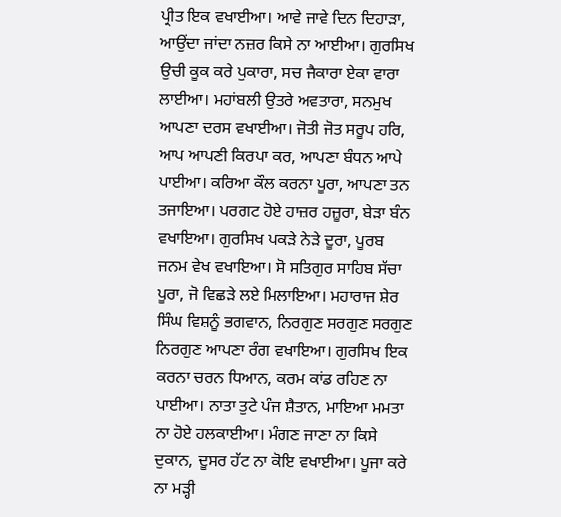ਪ੍ਰੀਤ ਇਕ ਵਖਾਈਆ। ਆਵੇ ਜਾਵੇ ਦਿਨ ਦਿਹਾੜਾ, ਆਉਂਦਾ ਜਾਂਦਾ ਨਜ਼ਰ ਕਿਸੇ ਨਾ ਆਈਆ। ਗੁਰਸਿਖ ਉਚੀ ਕੂਕ ਕਰੇ ਪੁਕਾਰਾ, ਸਚ ਜੈਕਾਰਾ ਏਕਾ ਵਾਰਾ ਲਾਈਆ। ਮਹਾਂਬਲੀ ਉਤਰੇ ਅਵਤਾਰਾ, ਸਨਮੁਖ ਆਪਣਾ ਦਰਸ ਵਖਾਈਆ। ਜੋਤੀ ਜੋਤ ਸਰੂਪ ਹਰਿ, ਆਪ ਆਪਣੀ ਕਿਰਪਾ ਕਰ, ਆਪਣਾ ਬੰਧਨ ਆਪੇ ਪਾਈਆ। ਕਰਿਆ ਕੌਲ ਕਰਨਾ ਪੂਰਾ, ਆਪਣਾ ਤਨ ਤਜਾਇਆ। ਪਰਗਟ ਹੋਏ ਹਾਜ਼ਰ ਹਜ਼ੂਰਾ, ਬੇੜਾ ਬੰਨ ਵਖਾਇਆ। ਗੁਰਸਿਖ ਪਕੜੇ ਨੇੜੇ ਦੂਰਾ, ਪੂਰਬ ਜਨਮ ਵੇਖ ਵਖਾਇਆ। ਸੋ ਸਤਿਗੁਰ ਸਾਹਿਬ ਸੱਚਾ ਪੂਰਾ, ਜੋ ਵਿਛੜੇ ਲਏ ਮਿਲਾਇਆ। ਮਹਾਰਾਜ ਸ਼ੇਰ ਸਿੰਘ ਵਿਸ਼ਨੂੰ ਭਗਵਾਨ, ਨਿਰਗੁਣ ਸਰਗੁਣ ਸਰਗੁਣ ਨਿਰਗੁਣ ਆਪਣਾ ਰੰਗ ਵਖਾਇਆ। ਗੁਰਸਿਖ ਇਕ ਕਰਨਾ ਚਰਨ ਧਿਆਨ, ਕਰਮ ਕਾਂਡ ਰਹਿਣ ਨਾ ਪਾਈਆ। ਨਾਤਾ ਤੁਟੇ ਪੰਜ ਸ਼ੈਤਾਨ, ਮਾਇਆ ਮਮਤਾ ਨਾ ਹੋਏ ਹਲਕਾਈਆ। ਮੰਗਣ ਜਾਣਾ ਨਾ ਕਿਸੇ ਦੁਕਾਨ, ਦੂਸਰ ਹੱਟ ਨਾ ਕੋਇ ਵਖਾਈਆ। ਪੂਜਾ ਕਰੇ ਨਾ ਮੜ੍ਹੀ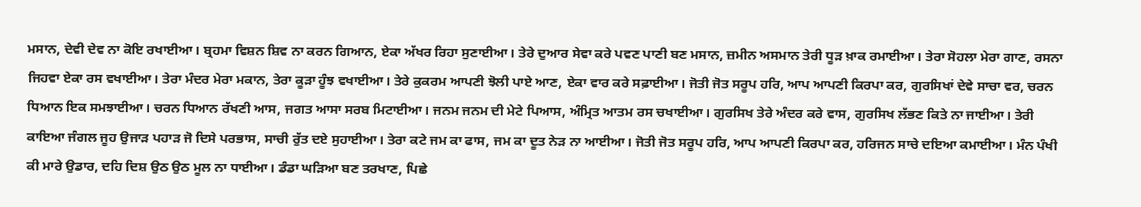ਮਸਾਨ, ਦੇਵੀ ਦੇਵ ਨਾ ਕੋਇ ਰਖਾਈਆ। ਬ੍ਰਹਮਾ ਵਿਸ਼ਨ ਸ਼ਿਵ ਨਾ ਕਰਨ ਗਿਆਨ, ਏਕਾ ਅੱਖਰ ਰਿਹਾ ਸੁਣਾਈਆ। ਤੇਰੇ ਦੁਆਰ ਸੇਵਾ ਕਰੇ ਪਵਣ ਪਾਣੀ ਬਣ ਮਸਾਨ, ਜ਼ਮੀਨ ਅਸਮਾਨ ਤੇਰੀ ਧੂੜ ਖ਼ਾਕ ਰਮਾਈਆ। ਤੇਰਾ ਸੋਹਲਾ ਮੇਰਾ ਗਾਣ, ਰਸਨਾ ਜਿਹਵਾ ਏਕਾ ਰਸ ਵਖਾਈਆ। ਤੇਰਾ ਮੰਦਰ ਮੇਰਾ ਮਕਾਨ, ਤੇਰਾ ਕੂੜਾ ਹੂੰਝ ਵਖਾਈਆ। ਤੇਰੇ ਕੁਕਰਮ ਆਪਣੀ ਝੋਲੀ ਪਾਏ ਆਣ, ਏਕਾ ਵਾਰ ਕਰੇ ਸਫ਼ਾਈਆ। ਜੋਤੀ ਜੋਤ ਸਰੂਪ ਹਰਿ, ਆਪ ਆਪਣੀ ਕਿਰਪਾ ਕਰ, ਗੁਰਸਿਖਾਂ ਦੇਵੇ ਸਾਚਾ ਵਰ, ਚਰਨ ਧਿਆਨ ਇਕ ਸਮਝਾਈਆ। ਚਰਨ ਧਿਆਨ ਰੱਖਣੀ ਆਸ, ਜਗਤ ਆਸਾ ਸਰਬ ਮਿਟਾਈਆ। ਜਨਮ ਜਨਮ ਦੀ ਮੇਟੇ ਪਿਆਸ, ਅੰਮ੍ਰਿਤ ਆਤਮ ਰਸ ਚਖਾਈਆ। ਗੁਰਸਿਖ ਤੇਰੇ ਅੰਦਰ ਕਰੇ ਵਾਸ, ਗੁਰਸਿਖ ਲੱਭਣ ਕਿਤੇ ਨਾ ਜਾਈਆ। ਤੇਰੀ ਕਾਇਆ ਜੰਗਲ ਜੂਹ ਉਜਾੜ ਪਹਾੜ ਜੋ ਦਿਸੇ ਪਰਭਾਸ, ਸਾਚੀ ਰੁੱਤ ਦਏ ਸੁਹਾਈਆ। ਤੇਰਾ ਕਟੇ ਜਮ ਕਾ ਫਾਸ, ਜਮ ਕਾ ਦੂਤ ਨੇੜ ਨਾ ਆਈਆ। ਜੋਤੀ ਜੋਤ ਸਰੂਪ ਹਰਿ, ਆਪ ਆਪਣੀ ਕਿਰਪਾ ਕਰ, ਹਰਿਜਨ ਸਾਚੇ ਦਇਆ ਕਮਾਈਆ। ਮੰਨ ਪੰਖੀ ਕੀ ਮਾਰੇ ਉਡਾਰ, ਦਹਿ ਦਿਸ਼ ਉਠ ਉਠ ਮੂਲ ਨਾ ਧਾਈਆ। ਡੰਡਾ ਘੜਿਆ ਬਣ ਤਰਖਾਣ, ਪਿਛੇ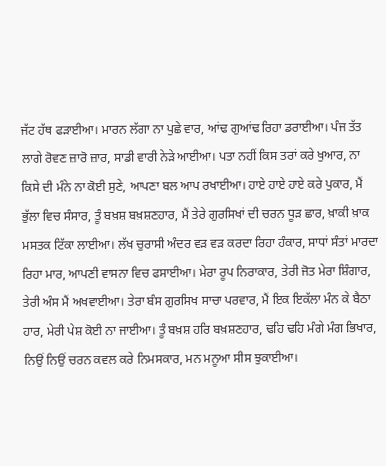ਜੱਟ ਹੱਥ ਫੜਾਈਆ। ਮਾਰਨ ਲੱਗਾ ਨਾ ਪੁਛੇ ਵਾਰ, ਆਂਢ ਗੁਆਂਢ ਰਿਹਾ ਡਰਾਈਆ। ਪੰਜ ਤੱਤ ਲਾਗੇ ਰੋਵਣ ਜ਼ਾਰੋ ਜ਼ਾਰ, ਸਾਡੀ ਵਾਰੀ ਨੇੜੇ ਆਈਆ। ਪਤਾ ਨਹੀਂ ਕਿਸ ਤਰਾਂ ਕਰੇ ਖੁਆਰ, ਨਾ ਕਿਸੇ ਦੀ ਮੰਨੇ ਨਾ ਕੋਈ ਸੁਣੇ, ਆਪਣਾ ਬਲ ਆਪ ਰਖਾਈਆ। ਹਾਏ ਹਾਏ ਹਾਏ ਕਰੇ ਪੁਕਾਰ, ਮੈਂ ਭੁੱਲਾ ਵਿਚ ਸੰਸਾਰ, ਤੂੰ ਬਖ਼ਸ਼ ਬਖ਼ਸ਼ਣਹਾਰ, ਮੈਂ ਤੇਰੇ ਗੁਰਸਿਖਾਂ ਦੀ ਚਰਨ ਧੂੜ ਛਾਰ, ਖ਼ਾਕੀ ਖ਼ਾਕ ਮਸਤਕ ਟਿੱਕਾ ਲਾਈਆ। ਲੱਖ ਚੁਰਾਸੀ ਅੰਦਰ ਵੜ ਵੜ ਕਰਦਾ ਰਿਹਾ ਹੰਕਾਰ, ਸਾਧਾਂ ਸੰਤਾਂ ਮਾਰਦਾ ਰਿਹਾ ਮਾਰ, ਆਪਣੀ ਵਾਸਨਾ ਵਿਚ ਫਸਾਈਆ। ਮੇਰਾ ਰੂਪ ਨਿਰਾਕਾਰ, ਤੇਰੀ ਜੋਤ ਮੇਰਾ ਸ਼ਿੰਗਾਰ, ਤੇਰੀ ਅੰਸ ਮੈਂ ਅਖਵਾਈਆ। ਤੇਰਾ ਬੰਸ ਗੁਰਸਿਖ ਸਾਚਾ ਪਰਵਾਰ, ਮੈਂ ਇਕ ਇਕੱਲਾ ਮੰਨ ਕੇ ਬੈਠਾ ਹਾਰ, ਮੇਰੀ ਪੇਸ਼ ਕੋਈ ਨਾ ਜਾਈਆ। ਤੂੰ ਬਖ਼ਸ਼ ਹਰਿ ਬਖ਼ਸ਼ਣਹਾਰ, ਢਹਿ ਢਹਿ ਮੰਗੇ ਮੰਗ ਭਿਖਾਰ, ਨਿਉਂ ਨਿਉਂ ਚਰਨ ਕਵਲ ਕਰੇ ਨਿਮਸਕਾਰ, ਮਨ ਮਨੂਆ ਸੀਸ ਝੁਕਾਈਆ।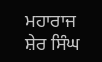ਮਹਾਰਾਜ ਸ਼ੇਰ ਸਿੰਘ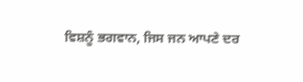ਵਿਸ਼ਨੂੰ ਭਗਵਾਨ, ਜਿਸ ਜਨ ਆਪਣੇ ਦਰ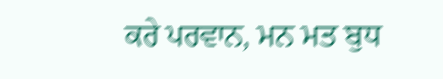ਕਰੇ ਪਰਵਾਨ, ਮਨ ਮਤ ਬੁਧ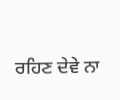ਰਹਿਣ ਦੇਵੇ ਨਾ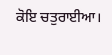ਕੋਇ ਚਤੁਰਾਈਆ।